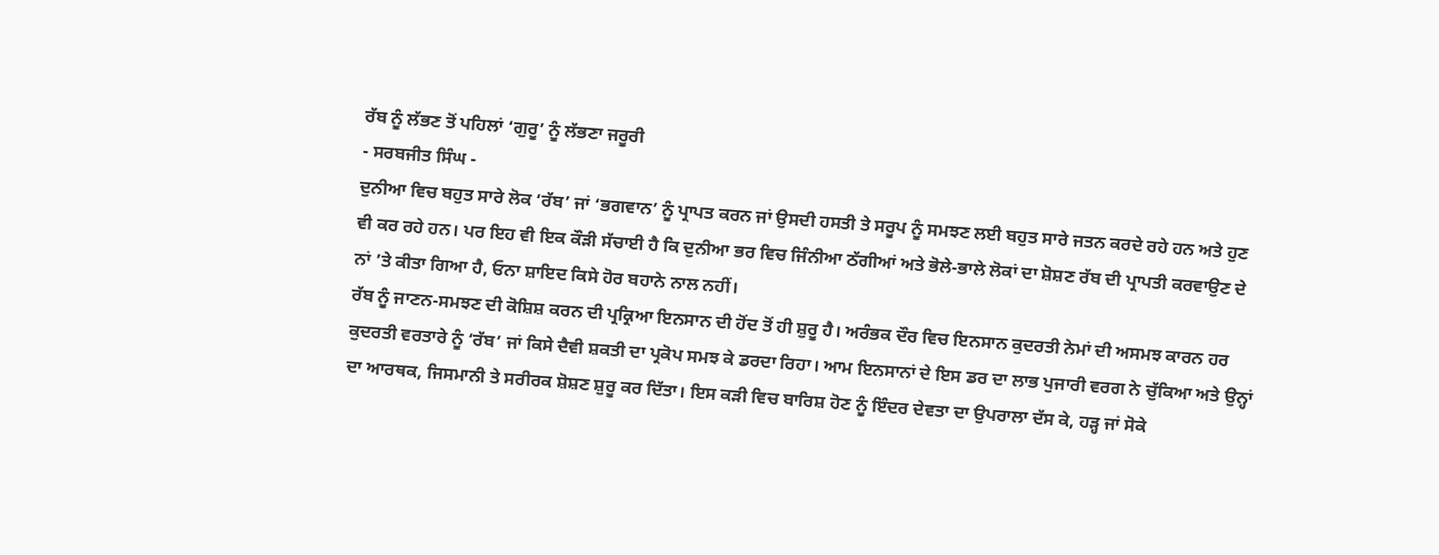ਰੱਬ ਨੂੰ ਲੱਭਣ ਤੋਂ ਪਹਿਲਾਂ ‘ਗੁਰੂ’ ਨੂੰ ਲੱਭਣਾ ਜਰੂਰੀ
- ਸਰਬਜੀਤ ਸਿੰਘ -
ਦੁਨੀਆ ਵਿਚ ਬਹੁਤ ਸਾਰੇ ਲੋਕ ‘ਰੱਬ’ ਜਾਂ ‘ਭਗਵਾਨ’ ਨੂੰ ਪ੍ਰਾਪਤ ਕਰਨ ਜਾਂ ਉਸਦੀ ਹਸਤੀ ਤੇ ਸਰੂਪ ਨੂੰ ਸਮਝਣ ਲਈ ਬਹੁਤ ਸਾਰੇ ਜਤਨ ਕਰਦੇ ਰਹੇ ਹਨ ਅਤੇ ਹੁਣ ਵੀ ਕਰ ਰਹੇ ਹਨ। ਪਰ ਇਹ ਵੀ ਇਕ ਕੌੜੀ ਸੱਚਾਈ ਹੈ ਕਿ ਦੁਨੀਆ ਭਰ ਵਿਚ ਜਿੰਨੀਆ ਠੱਗੀਆਂ ਅਤੇ ਭੋਲੇ-ਭਾਲੇ ਲੋਕਾਂ ਦਾ ਸ਼ੋਸ਼ਣ ਰੱਬ ਦੀ ਪ੍ਰਾਪਤੀ ਕਰਵਾਉਣ ਦੇ ਨਾਂ ’ਤੇ ਕੀਤਾ ਗਿਆ ਹੈ, ਓਨਾ ਸ਼ਾਇਦ ਕਿਸੇ ਹੋਰ ਬਹਾਨੇ ਨਾਲ ਨਹੀਂ।
ਰੱਬ ਨੂੰ ਜਾਣਨ-ਸਮਝਣ ਦੀ ਕੋਸ਼ਿਸ਼ ਕਰਨ ਦੀ ਪ੍ਰਕ੍ਰਿਆ ਇਨਸਾਨ ਦੀ ਹੋਂਦ ਤੋਂ ਹੀ ਸ਼ੁਰੂ ਹੈ। ਅਰੰਭਕ ਦੌਰ ਵਿਚ ਇਨਸਾਨ ਕੁਦਰਤੀ ਨੇਮਾਂ ਦੀ ਅਸਮਝ ਕਾਰਨ ਹਰ ਕੁਦਰਤੀ ਵਰਤਾਰੇ ਨੂੰ ‘ਰੱਬ’ ਜਾਂ ਕਿਸੇ ਦੈਵੀ ਸ਼ਕਤੀ ਦਾ ਪ੍ਰਕੋਪ ਸਮਝ ਕੇ ਡਰਦਾ ਰਿਹਾ। ਆਮ ਇਨਸਾਨਾਂ ਦੇ ਇਸ ਡਰ ਦਾ ਲਾਭ ਪੁਜਾਰੀ ਵਰਗ ਨੇ ਚੁੱਕਿਆ ਅਤੇ ਉਨ੍ਹਾਂ ਦਾ ਆਰਥਕ, ਜਿਸਮਾਨੀ ਤੇ ਸਰੀਰਕ ਸ਼ੋਸ਼ਣ ਸ਼ੁਰੂ ਕਰ ਦਿੱਤਾ। ਇਸ ਕੜੀ ਵਿਚ ਬਾਰਿਸ਼ ਹੋਣ ਨੂੰ ਇੰਦਰ ਦੇਵਤਾ ਦਾ ਉਪਰਾਲਾ ਦੱਸ ਕੇ, ਹੜ੍ਹ ਜਾਂ ਸੋਕੇ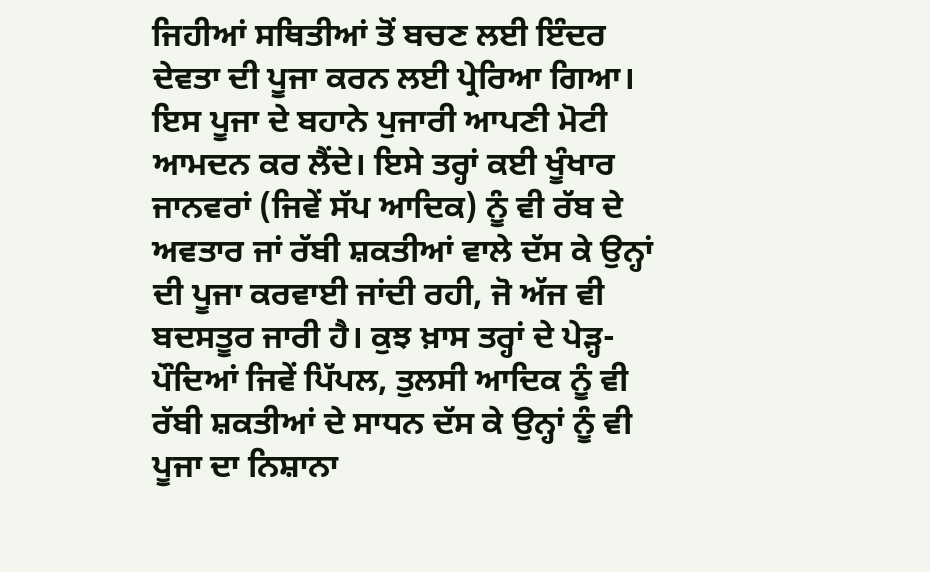ਜਿਹੀਆਂ ਸਥਿਤੀਆਂ ਤੋਂ ਬਚਣ ਲਈ ਇੰਦਰ ਦੇਵਤਾ ਦੀ ਪੂਜਾ ਕਰਨ ਲਈ ਪ੍ਰੇਰਿਆ ਗਿਆ। ਇਸ ਪੂਜਾ ਦੇ ਬਹਾਨੇ ਪੁਜਾਰੀ ਆਪਣੀ ਮੋਟੀ ਆਮਦਨ ਕਰ ਲੈਂਦੇ। ਇਸੇ ਤਰ੍ਹਾਂ ਕਈ ਖੂੰਖਾਰ ਜਾਨਵਰਾਂ (ਜਿਵੇਂ ਸੱਪ ਆਦਿਕ) ਨੂੰ ਵੀ ਰੱਬ ਦੇ ਅਵਤਾਰ ਜਾਂ ਰੱਬੀ ਸ਼ਕਤੀਆਂ ਵਾਲੇ ਦੱਸ ਕੇ ਉਨ੍ਹਾਂ ਦੀ ਪੂਜਾ ਕਰਵਾਈ ਜਾਂਦੀ ਰਹੀ, ਜੋ ਅੱਜ ਵੀ ਬਦਸਤੂਰ ਜਾਰੀ ਹੈ। ਕੁਝ ਖ਼ਾਸ ਤਰ੍ਹਾਂ ਦੇ ਪੇੜ੍ਹ-ਪੌਦਿਆਂ ਜਿਵੇਂ ਪਿੱਪਲ, ਤੁਲਸੀ ਆਦਿਕ ਨੂੰ ਵੀ ਰੱਬੀ ਸ਼ਕਤੀਆਂ ਦੇ ਸਾਧਨ ਦੱਸ ਕੇ ਉਨ੍ਹਾਂ ਨੂੰ ਵੀ ਪੂਜਾ ਦਾ ਨਿਸ਼ਾਨਾ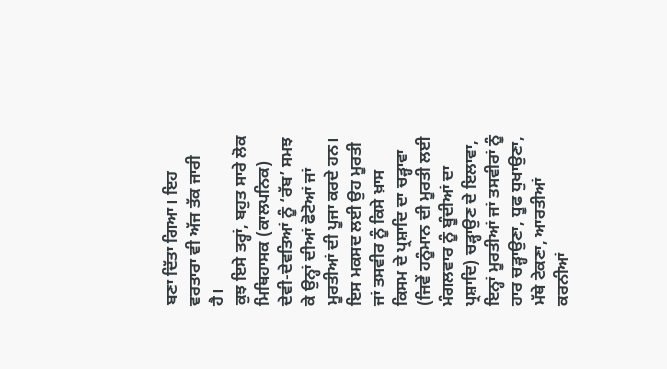ਬਣਾ ਦਿੱਤਾ ਗਿਆ। ਇਹ ਵਰਤਾਰਾ ਵੀ ਅੱਜ ਤੱਕ ਜਾਰੀ ਹੈ।
ਕੁਝ ਇਸੇ ਤਰ੍ਹਾਂ, ਬਹੁਤ ਸਾਰੇ ਲੋਕ ਮਿਥਿਹਾਸਕ (ਕਾਲਪਨਿਕ) ਦੇਵੀ-ਦੇਵਤਿਆਂ ਨੂੰ ‘ਰੱਬ’ ਸਮਝ ਕੇ ਉਨ੍ਹਾਂ ਦੀਆਂ ਫੋਟੋਆਂ ਜਾਂ ਮੂਰਤੀਆਂ ਦੀ ਪੂਜਾ ਕਰਦੇ ਹਨ। ਇਸ ਮਕਸਦ ਲਈ ਉਹ ਮੂਰਤੀ ਜਾਂ ਤਸਵੀਰ ਨੂੰ ਕਿਸੇ ਖ਼ਾਸ ਕਿਸਮ ਦੇ ਪ੍ਰਸ਼ਾਦਿ ਦਾ ਚੜ੍ਹਾਵਾ (ਜਿਵੇਂ ਹਨੂੰਮਾਨ ਦੀ ਮੂਰਤੀ ਲਈ ਮੰਗਲਵਾਰ ਨੂੰ ਬੂੰਦੀਆਂ ਦਾ ਪ੍ਰਸ਼ਾਦਿ) ਚੜ੍ਹਾਉਣ ਦੇ ਇਲਾਵਾ, ਇਨ੍ਹਾਂ ਮੂਰਤੀਆਂ ਜਾਂ ਤਸਵੀਰਾਂ ਨੂੰ ਹਾਰ ਚੜ੍ਹਾਉਣਾ, ਧੂਫ ਧੁਖਾਉਣਾ, ਮੱਥੇ ਟੇਕਣਾ, ਆਰਤੀਆਂ ਕਰਨੀਆਂ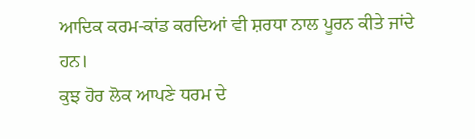ਆਦਿਕ ਕਰਮ-ਕਾਂਡ ਕਰਦਿਆਂ ਵੀ ਸ਼ਰਧਾ ਨਾਲ ਪੂਰਨ ਕੀਤੇ ਜਾਂਦੇ ਹਨ।
ਕੁਝ ਹੋਰ ਲੋਕ ਆਪਣੇ ਧਰਮ ਦੇ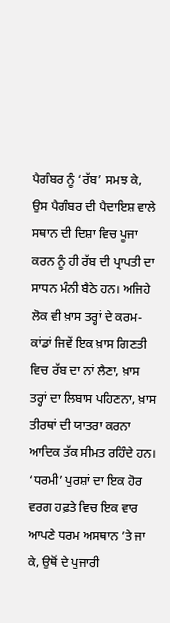ਪੈਗੰਬਰ ਨੂੰ ‘ਰੱਬ’ ਸਮਝ ਕੇ, ਉਸ ਪੈਗੰਬਰ ਦੀ ਪੈਦਾਇਸ਼ ਵਾਲੇ ਸਥਾਨ ਦੀ ਦਿਸ਼ਾ ਵਿਚ ਪੂਜਾ ਕਰਨ ਨੂੰ ਹੀ ਰੱਬ ਦੀ ਪ੍ਰਾਪਤੀ ਦਾ ਸਾਧਨ ਮੰਨੀ ਬੈਠੇ ਹਨ। ਅਜਿਹੇ ਲੋਕ ਵੀ ਖ਼ਾਸ ਤਰ੍ਹਾਂ ਦੇ ਕਰਮ-ਕਾਂਡਾਂ ਜਿਵੇਂ ਇਕ ਖ਼ਾਸ ਗਿਣਤੀ ਵਿਚ ਰੱਬ ਦਾ ਨਾਂ ਲੈਣਾ, ਖ਼ਾਸ ਤਰ੍ਹਾਂ ਦਾ ਲਿਬਾਸ ਪਹਿਣਨਾ, ਖ਼ਾਸ ਤੀਰਥਾਂ ਦੀ ਯਾਤਰਾ ਕਰਨਾ ਆਦਿਕ ਤੱਕ ਸੀਮਤ ਰਹਿੰਦੇ ਹਨ। ‘ਧਰਮੀ’ ਪੁਰਸ਼ਾਂ ਦਾ ਇਕ ਹੋਰ ਵਰਗ ਹਫ਼ਤੇ ਵਿਚ ਇਕ ਵਾਰ ਆਪਣੇ ਧਰਮ ਅਸਥਾਨ ’ਤੇ ਜਾ ਕੇ, ਉਥੋਂ ਦੇ ਪੁਜਾਰੀ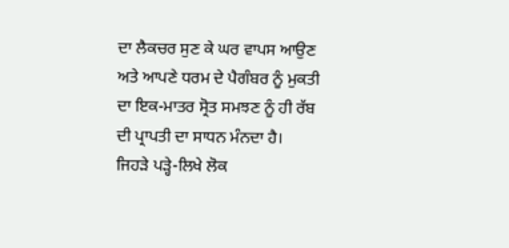ਦਾ ਲੈਕਚਰ ਸੁਣ ਕੇ ਘਰ ਵਾਪਸ ਆਉਣ ਅਤੇ ਆਪਣੇ ਧਰਮ ਦੇ ਪੈਗੰਬਰ ਨੂੰ ਮੁਕਤੀ ਦਾ ਇਕ-ਮਾਤਰ ਸ੍ਰੋਤ ਸਮਝਣ ਨੂੰ ਹੀ ਰੱਬ ਦੀ ਪ੍ਰਾਪਤੀ ਦਾ ਸਾਧਨ ਮੰਨਦਾ ਹੈ।
ਜਿਹੜੇ ਪੜ੍ਹੇ-ਲਿਖੇ ਲੋਕ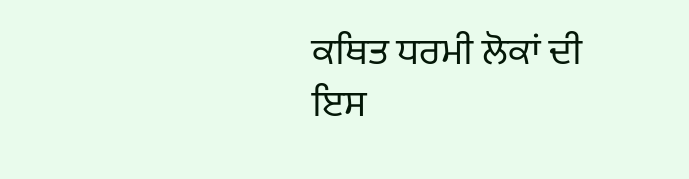ਕਥਿਤ ਧਰਮੀ ਲੋਕਾਂ ਦੀ ਇਸ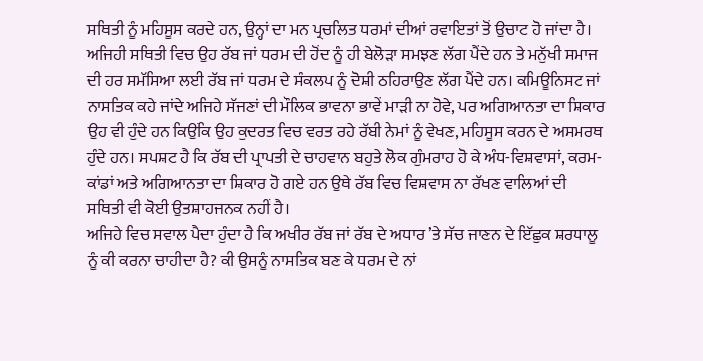ਸਥਿਤੀ ਨੂੰ ਮਹਿਸੂਸ ਕਰਦੇ ਹਨ, ਉਨ੍ਹਾਂ ਦਾ ਮਨ ਪ੍ਰਚਲਿਤ ਧਰਮਾਂ ਦੀਆਂ ਰਵਾਇਤਾਂ ਤੋਂ ਉਚਾਟ ਹੋ ਜਾਂਦਾ ਹੈ। ਅਜਿਹੀ ਸਥਿਤੀ ਵਿਚ ਉਹ ਰੱਬ ਜਾਂ ਧਰਮ ਦੀ ਹੋਂਦ ਨੂੰ ਹੀ ਬੇਲੋੜਾ ਸਮਝਣ ਲੱਗ ਪੈਂਦੇ ਹਨ ਤੇ ਮਨੁੱਖੀ ਸਮਾਜ ਦੀ ਹਰ ਸਮੱਸਿਆ ਲਈ ਰੱਬ ਜਾਂ ਧਰਮ ਦੇ ਸੰਕਲਪ ਨੂੰ ਦੋਸ਼ੀ ਠਹਿਰਾਉਣ ਲੱਗ ਪੈਂਦੇ ਹਨ। ਕਮਿਊਨਿਸਟ ਜਾਂ ਨਾਸਤਿਕ ਕਹੇ ਜਾਂਦੇ ਅਜਿਹੇ ਸੱਜਣਾਂ ਦੀ ਮੌਲਿਕ ਭਾਵਨਾ ਭਾਵੇਂ ਮਾੜੀ ਨਾ ਹੋਵੇ, ਪਰ ਅਗਿਆਨਤਾ ਦਾ ਸ਼ਿਕਾਰ ਉਹ ਵੀ ਹੁੰਦੇ ਹਨ ਕਿਉਂਕਿ ਉਹ ਕੁਦਰਤ ਵਿਚ ਵਰਤ ਰਹੇ ਰੱਬੀ ਨੇਮਾਂ ਨੂੰ ਵੇਖਣ, ਮਹਿਸੂਸ ਕਰਨ ਦੇ ਅਸਮਰਥ ਹੁੰਦੇ ਹਨ। ਸਪਸ਼ਟ ਹੈ ਕਿ ਰੱਬ ਦੀ ਪ੍ਰਾਪਤੀ ਦੇ ਚਾਹਵਾਨ ਬਹੁਤੇ ਲੋਕ ਗੁੰਮਰਾਹ ਹੋ ਕੇ ਅੰਧ-ਵਿਸ਼ਵਾਸਾਂ, ਕਰਮ-ਕਾਂਡਾਂ ਅਤੇ ਅਗਿਆਨਤਾ ਦਾ ਸ਼ਿਕਾਰ ਹੋ ਗਏ ਹਨ ਉਥੇ ਰੱਬ ਵਿਚ ਵਿਸ਼ਵਾਸ ਨਾ ਰੱਖਣ ਵਾਲਿਆਂ ਦੀ ਸਥਿਤੀ ਵੀ ਕੋਈ ਉਤਸ਼ਾਹਜਨਕ ਨਹੀਂ ਹੈ।
ਅਜਿਹੇ ਵਿਚ ਸਵਾਲ ਪੈਦਾ ਹੁੰਦਾ ਹੈ ਕਿ ਅਖੀਰ ਰੱਬ ਜਾਂ ਰੱਬ ਦੇ ਅਧਾਰ ’ਤੇ ਸੱਚ ਜਾਣਨ ਦੇ ਇੱਛੁਕ ਸ਼ਰਧਾਲੂ ਨੂੰ ਕੀ ਕਰਨਾ ਚਾਹੀਦਾ ਹੈ? ਕੀ ਉਸਨੂੰ ਨਾਸਤਿਕ ਬਣ ਕੇ ਧਰਮ ਦੇ ਨਾਂ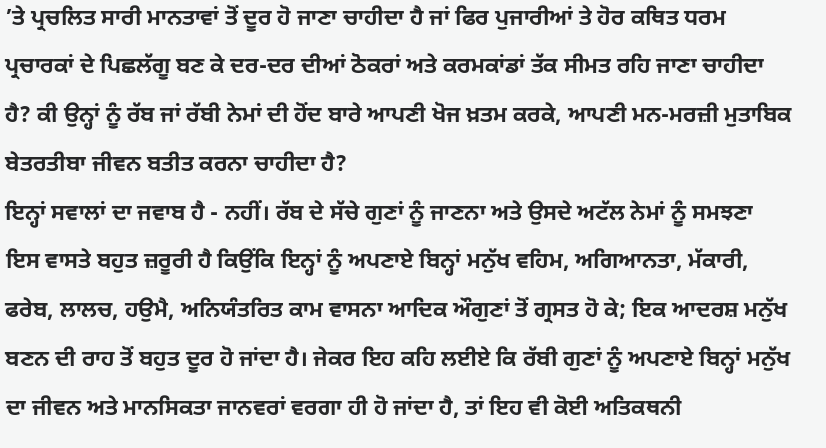’ਤੇ ਪ੍ਰਚਲਿਤ ਸਾਰੀ ਮਾਨਤਾਵਾਂ ਤੋਂ ਦੂਰ ਹੋ ਜਾਣਾ ਚਾਹੀਦਾ ਹੈ ਜਾਂ ਫਿਰ ਪੁਜਾਰੀਆਂ ਤੇ ਹੋਰ ਕਥਿਤ ਧਰਮ ਪ੍ਰਚਾਰਕਾਂ ਦੇ ਪਿਛਲੱਗੂ ਬਣ ਕੇ ਦਰ-ਦਰ ਦੀਆਂ ਠੋਕਰਾਂ ਅਤੇ ਕਰਮਕਾਂਡਾਂ ਤੱਕ ਸੀਮਤ ਰਹਿ ਜਾਣਾ ਚਾਹੀਦਾ ਹੈ? ਕੀ ਉਨ੍ਹਾਂ ਨੂੰ ਰੱਬ ਜਾਂ ਰੱਬੀ ਨੇਮਾਂ ਦੀ ਹੋਂਦ ਬਾਰੇ ਆਪਣੀ ਖੋਜ ਖ਼ਤਮ ਕਰਕੇ, ਆਪਣੀ ਮਨ-ਮਰਜ਼ੀ ਮੁਤਾਬਿਕ ਬੇਤਰਤੀਬਾ ਜੀਵਨ ਬਤੀਤ ਕਰਨਾ ਚਾਹੀਦਾ ਹੈ?
ਇਨ੍ਹਾਂ ਸਵਾਲਾਂ ਦਾ ਜਵਾਬ ਹੈ - ਨਹੀਂ। ਰੱਬ ਦੇ ਸੱਚੇ ਗੁਣਾਂ ਨੂੰ ਜਾਣਨਾ ਅਤੇ ਉਸਦੇ ਅਟੱਲ ਨੇਮਾਂ ਨੂੰ ਸਮਝਣਾ ਇਸ ਵਾਸਤੇ ਬਹੁਤ ਜ਼ਰੂਰੀ ਹੈ ਕਿਉਂਕਿ ਇਨ੍ਹਾਂ ਨੂੰ ਅਪਣਾਏ ਬਿਨ੍ਹਾਂ ਮਨੁੱਖ ਵਹਿਮ, ਅਗਿਆਨਤਾ, ਮੱਕਾਰੀ, ਫਰੇਬ, ਲਾਲਚ, ਹਉਮੈ, ਅਨਿਯੰਤਰਿਤ ਕਾਮ ਵਾਸਨਾ ਆਦਿਕ ਔਗੁਣਾਂ ਤੋਂ ਗ੍ਰਸਤ ਹੋ ਕੇ; ਇਕ ਆਦਰਸ਼ ਮਨੁੱਖ ਬਣਨ ਦੀ ਰਾਹ ਤੋਂ ਬਹੁਤ ਦੂਰ ਹੋ ਜਾਂਦਾ ਹੈ। ਜੇਕਰ ਇਹ ਕਹਿ ਲਈਏ ਕਿ ਰੱਬੀ ਗੁਣਾਂ ਨੂੰ ਅਪਣਾਏ ਬਿਨ੍ਹਾਂ ਮਨੁੱਖ ਦਾ ਜੀਵਨ ਅਤੇ ਮਾਨਸਿਕਤਾ ਜਾਨਵਰਾਂ ਵਰਗਾ ਹੀ ਹੋ ਜਾਂਦਾ ਹੈ, ਤਾਂ ਇਹ ਵੀ ਕੋਈ ਅਤਿਕਥਨੀ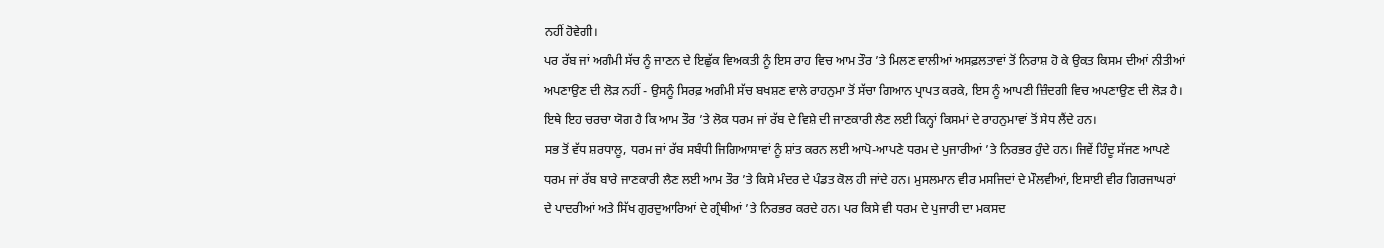ਨਹੀਂ ਹੋਵੇਗੀ।
ਪਰ ਰੱਬ ਜਾਂ ਅਗੰਮੀ ਸੱਚ ਨੂੰ ਜਾਣਨ ਦੇ ਇਛੁੱਕ ਵਿਅਕਤੀ ਨੂੰ ਇਸ ਰਾਹ ਵਿਚ ਆਮ ਤੌਰ ’ਤੇ ਮਿਲਣ ਵਾਲੀਆਂ ਅਸਫ਼ਲਤਾਵਾਂ ਤੋਂ ਨਿਰਾਸ਼ ਹੋ ਕੇ ਉਕਤ ਕਿਸਮ ਦੀਆਂ ਨੀਤੀਆਂ ਅਪਣਾਉਣ ਦੀ ਲੋੜ ਨਹੀਂ - ਉਸਨੂੰ ਸਿਰਫ਼ ਅਗੰਮੀ ਸੱਚ ਬਖਸ਼ਣ ਵਾਲੇ ਰਾਹਨੁਮਾ ਤੋਂ ਸੱਚਾ ਗਿਆਨ ਪ੍ਰਾਪਤ ਕਰਕੇ, ਇਸ ਨੂੰ ਆਪਣੀ ਜ਼ਿੰਦਗੀ ਵਿਚ ਅਪਣਾਉਣ ਦੀ ਲੋੜ ਹੈ। ਇਥੇ ਇਹ ਚਰਚਾ ਯੋਗ ਹੈ ਕਿ ਆਮ ਤੌਰ ’ਤੇ ਲੋਕ ਧਰਮ ਜਾਂ ਰੱਬ ਦੇ ਵਿਸ਼ੇ ਦੀ ਜਾਣਕਾਰੀ ਲੈਣ ਲਈ ਕਿਨ੍ਹਾਂ ਕਿਸਮਾਂ ਦੇ ਰਾਹਨੁਮਾਵਾਂ ਤੋਂ ਸੇਧ ਲੈਂਦੇ ਹਨ।
ਸਭ ਤੋਂ ਵੱਧ ਸ਼ਰਧਾਲੂ, ਧਰਮ ਜਾਂ ਰੱਬ ਸਬੰਧੀ ਜਿਗਿਆਸਾਵਾਂ ਨੂੰ ਸ਼ਾਂਤ ਕਰਨ ਲਈ ਆਪੋ-ਆਪਣੇ ਧਰਮ ਦੇ ਪੁਜਾਰੀਆਂ ’ਤੇ ਨਿਰਭਰ ਹੁੰਦੇ ਹਨ। ਜਿਵੇਂ ਹਿੰਦੂ ਸੱਜਣ ਆਪਣੇ ਧਰਮ ਜਾਂ ਰੱਬ ਬਾਰੇ ਜਾਣਕਾਰੀ ਲੈਣ ਲਈ ਆਮ ਤੌਰ ’ਤੇ ਕਿਸੇ ਮੰਦਰ ਦੇ ਪੰਡਤ ਕੋਲ ਹੀ ਜਾਂਦੇ ਹਨ। ਮੁਸਲਮਾਨ ਵੀਰ ਮਸਜਿਦਾਂ ਦੇ ਮੌਲਵੀਆਂ, ਇਸਾਈ ਵੀਰ ਗਿਰਜਾਘਰਾਂ ਦੇ ਪਾਦਰੀਆਂ ਅਤੇ ਸਿੱਖ ਗੁਰਦੁਆਰਿਆਂ ਦੇ ਗ੍ਰੰਥੀਆਂ ’ਤੇ ਨਿਰਭਰ ਕਰਦੇ ਹਨ। ਪਰ ਕਿਸੇ ਵੀ ਧਰਮ ਦੇ ਪੁਜਾਰੀ ਦਾ ਮਕਸਦ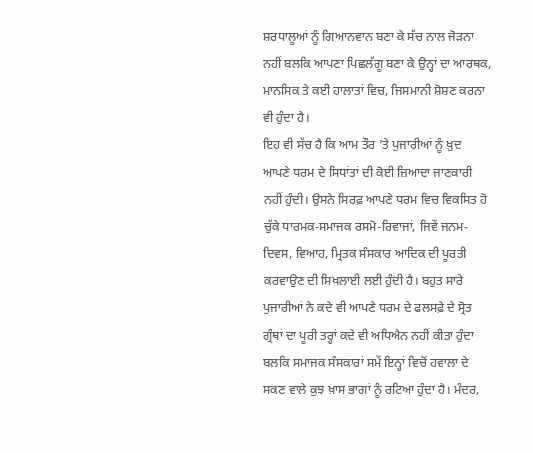ਸ਼ਰਧਾਲੂਆਂ ਨੂੰ ਗਿਆਨਵਾਨ ਬਣਾ ਕੇ ਸੱਚ ਨਾਲ ਜੋੜਨਾ ਨਹੀਂ ਬਲਕਿ ਆਪਣਾ ਪਿਛਲੱਗੂ ਬਣਾ ਕੇ ਉਨ੍ਹਾਂ ਦਾ ਆਰਥਕ, ਮਾਨਸਿਕ ਤੇ ਕਈ ਹਾਲਾਤਾਂ ਵਿਚ, ਜਿਸਮਾਨੀ ਸ਼ੋਸ਼ਣ ਕਰਨਾ ਵੀ ਹੁੰਦਾ ਹੈ।
ਇਹ ਵੀ ਸੱਚ ਹੈ ਕਿ ਆਮ ਤੌਰ ’ਤੇ ਪੁਜਾਰੀਆਂ ਨੂੰ ਖ਼ੁਦ ਆਪਣੇ ਧਰਮ ਦੇ ਸਿਧਾਂਤਾਂ ਦੀ ਕੋਈ ਜ਼ਿਆਦਾ ਜਾਣਕਾਰੀ ਨਹੀਂ ਹੁੰਦੀ। ਉਸਨੇ ਸਿਰਫ਼ ਆਪਣੇ ਧਰਮ ਵਿਚ ਵਿਕਸਿਤ ਹੋ ਚੁੱਕੇ ਧਾਰਮਕ-ਸਮਾਜਕ ਰਸਮੋ-ਰਿਵਾਜਾਂ, ਜਿਵੇਂ ਜਨਮ-ਦਿਵਸ, ਵਿਆਹ, ਮ੍ਰਿਤਕ ਸੰਸਕਾਰ ਆਦਿਕ ਦੀ ਪੂਰਤੀ ਕਰਵਾਉਣ ਦੀ ਸਿਖਲਾਈ ਲਈ ਹੁੰਦੀ ਹੈ। ਬਹੁਤ ਸਾਰੇ ਪੁਜਾਰੀਆਂ ਨੇ ਕਦੇ ਵੀ ਆਪਣੇ ਧਰਮ ਦੇ ਫਲਸਫ਼ੇ ਦੇ ਸ੍ਰੋਤ ਗ੍ਰੰਥਾਂ ਦਾ ਪੂਰੀ ਤਰ੍ਹਾਂ ਕਦੇ ਵੀ ਅਧਿਐਨ ਨਹੀਂ ਕੀਤਾ ਹੁੰਦਾ ਬਲਕਿ ਸਮਾਜਕ ਸੰਸਕਾਰਾਂ ਸਮੇਂ ਇਨ੍ਹਾਂ ਵਿਚੋਂ ਹਵਾਲਾ ਦੇ ਸਕਣ ਵਾਲੇ ਕੁਝ ਖ਼ਾਸ ਭਾਗਾਂ ਨੂੰ ਰਟਿਆ ਹੁੰਦਾ ਹੈ। ਮੰਦਰ,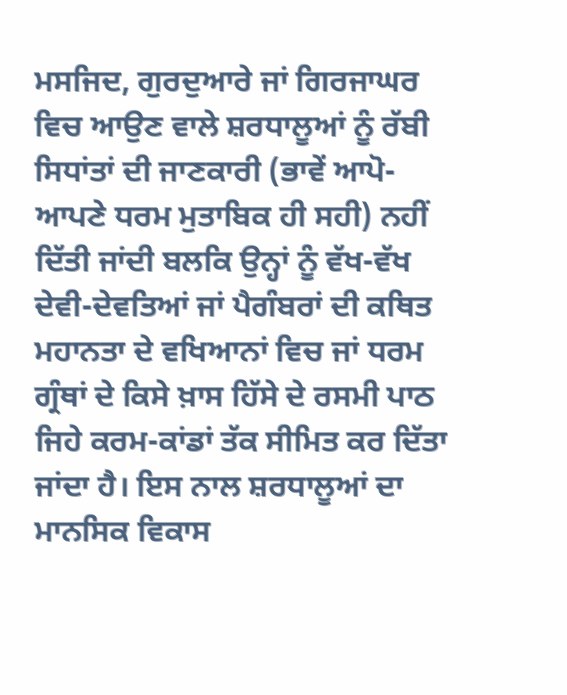ਮਸਜਿਦ, ਗੁਰਦੁਆਰੇ ਜਾਂ ਗਿਰਜਾਘਰ ਵਿਚ ਆਉਣ ਵਾਲੇ ਸ਼ਰਧਾਲੂਆਂ ਨੂੰ ਰੱਬੀ ਸਿਧਾਂਤਾਂ ਦੀ ਜਾਣਕਾਰੀ (ਭਾਵੇਂ ਆਪੋ-ਆਪਣੇ ਧਰਮ ਮੁਤਾਬਿਕ ਹੀ ਸਹੀ) ਨਹੀਂ ਦਿੱਤੀ ਜਾਂਦੀ ਬਲਕਿ ਉਨ੍ਹਾਂ ਨੂੰ ਵੱਖ-ਵੱਖ ਦੇਵੀ-ਦੇਵਤਿਆਂ ਜਾਂ ਪੈਗੰਬਰਾਂ ਦੀ ਕਥਿਤ ਮਹਾਨਤਾ ਦੇ ਵਖਿਆਨਾਂ ਵਿਚ ਜਾਂ ਧਰਮ ਗ੍ਰੰਥਾਂ ਦੇ ਕਿਸੇ ਖ਼ਾਸ ਹਿੱਸੇ ਦੇ ਰਸਮੀ ਪਾਠ ਜਿਹੇ ਕਰਮ-ਕਾਂਡਾਂ ਤੱਕ ਸੀਮਿਤ ਕਰ ਦਿੱਤਾ ਜਾਂਦਾ ਹੈ। ਇਸ ਨਾਲ ਸ਼ਰਧਾਲੂਆਂ ਦਾ ਮਾਨਸਿਕ ਵਿਕਾਸ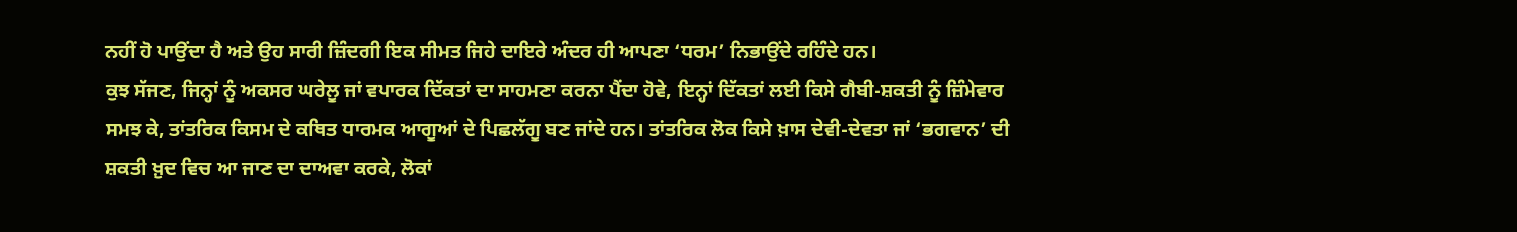ਨਹੀਂ ਹੋ ਪਾਉਂਦਾ ਹੈ ਅਤੇ ਉਹ ਸਾਰੀ ਜ਼ਿੰਦਗੀ ਇਕ ਸੀਮਤ ਜਿਹੇ ਦਾਇਰੇ ਅੰਦਰ ਹੀ ਆਪਣਾ ‘ਧਰਮ’ ਨਿਭਾਉਂਦੇ ਰਹਿੰਦੇ ਹਨ।
ਕੁਝ ਸੱਜਣ, ਜਿਨ੍ਹਾਂ ਨੂੰ ਅਕਸਰ ਘਰੇਲੂ ਜਾਂ ਵਪਾਰਕ ਦਿੱਕਤਾਂ ਦਾ ਸਾਹਮਣਾ ਕਰਨਾ ਪੈਂਦਾ ਹੋਵੇ, ਇਨ੍ਹਾਂ ਦਿੱਕਤਾਂ ਲਈ ਕਿਸੇ ਗੈਬੀ-ਸ਼ਕਤੀ ਨੂੰ ਜ਼ਿੰਮੇਵਾਰ ਸਮਝ ਕੇ, ਤਾਂਤਰਿਕ ਕਿਸਮ ਦੇ ਕਥਿਤ ਧਾਰਮਕ ਆਗੂਆਂ ਦੇ ਪਿਛਲੱਗੂ ਬਣ ਜਾਂਦੇ ਹਨ। ਤਾਂਤਰਿਕ ਲੋਕ ਕਿਸੇ ਖ਼ਾਸ ਦੇਵੀ-ਦੇਵਤਾ ਜਾਂ ‘ਭਗਵਾਨ’ ਦੀ ਸ਼ਕਤੀ ਖ਼ੁਦ ਵਿਚ ਆ ਜਾਣ ਦਾ ਦਾਅਵਾ ਕਰਕੇ, ਲੋਕਾਂ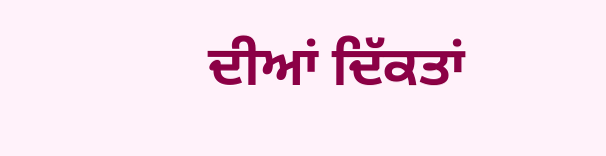ਦੀਆਂ ਦਿੱਕਤਾਂ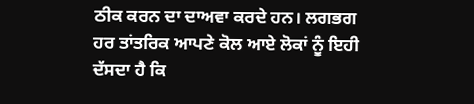ਠੀਕ ਕਰਨ ਦਾ ਦਾਅਵਾ ਕਰਦੇ ਹਨ। ਲਗਭਗ ਹਰ ਤਾਂਤਰਿਕ ਆਪਣੇ ਕੋਲ ਆਏ ਲੋਕਾਂ ਨੂੰ ਇਹੀ ਦੱਸਦਾ ਹੈ ਕਿ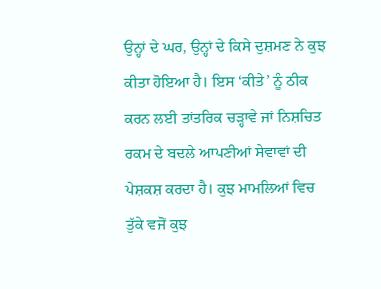ਉਨ੍ਹਾਂ ਦੇ ਘਰ, ਉਨ੍ਹਾਂ ਦੇ ਕਿਸੇ ਦੁਸ਼ਮਣ ਨੇ ਕੁਝ ਕੀਤਾ ਹੋਇਆ ਹੈ। ਇਸ ‘ਕੀਤੇ’ ਨੂੰ ਠੀਕ ਕਰਨ ਲਈ ਤਾਂਤਰਿਕ ਚੜ੍ਹਾਵੇ ਜਾਂ ਨਿਸ਼ਚਿਤ ਰਕਮ ਦੇ ਬਦਲੇ ਆਪਣੀਆਂ ਸੇਵਾਵਾਂ ਦੀ ਪੇਸ਼ਕਸ਼ ਕਰਦਾ ਹੈ। ਕੁਝ ਮਾਮਲਿਆਂ ਵਿਚ ਤੁੱਕੇ ਵਜੋਂ ਕੁਝ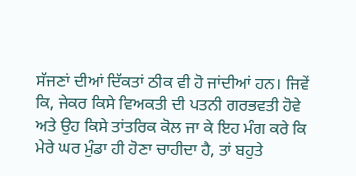ਸੱਜਣਾਂ ਦੀਆਂ ਦਿੱਕਤਾਂ ਠੀਕ ਵੀ ਹੋ ਜਾਂਦੀਆਂ ਹਨ। ਜਿਵੇਂ ਕਿ, ਜੇਕਰ ਕਿਸੇ ਵਿਅਕਤੀ ਦੀ ਪਤਨੀ ਗਰਭਵਤੀ ਹੋਵੇ ਅਤੇ ਉਹ ਕਿਸੇ ਤਾਂਤਰਿਕ ਕੋਲ ਜਾ ਕੇ ਇਹ ਮੰਗ ਕਰੇ ਕਿ ਮੇਰੇ ਘਰ ਮੁੰਡਾ ਹੀ ਹੋਣਾ ਚਾਹੀਦਾ ਹੈ, ਤਾਂ ਬਹੁਤੇ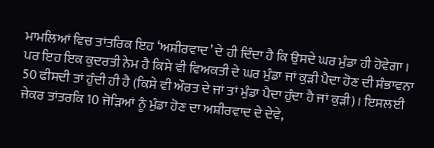ਮਾਮਲਿਆਂ ਵਿਚ ਤਾਂਤਰਿਕ ਇਹ ‘ਅਸ਼ੀਰਵਾਦ’ ਦੇ ਹੀ ਦਿੰਦਾ ਹੈ ਕਿ ਉਸਦੇ ਘਰ ਮੁੰਡਾ ਹੀ ਹੋਵੇਗਾ। ਪਰ ਇਹ ਇਕ ਕੁਦਰਤੀ ਨੇਮ ਹੈ ਕਿਸੇ ਵੀ ਵਿਅਕਤੀ ਦੇ ਘਰ ਮੁੰਡਾ ਜਾਂ ਕੁੜੀ ਪੈਦਾ ਹੋਣ ਦੀ ਸੰਭਾਵਨਾ 50 ਫੀਸਦੀ ਤਾਂ ਹੁੰਦੀ ਹੀ ਹੈ (ਕਿਸੇ ਵੀ ਔਰਤ ਦੇ ਜਾਂ ਤਾਂ ਮੁੰਡਾ ਪੈਦਾ ਹੁੰਦਾ ਹੈ ਜਾਂ ਕੁੜੀ)। ਇਸਲਈ ਜੇਕਰ ਤਾਂਤਰਕਿ 10 ਜੋੜਿਆਂ ਨੂੰ ਮੁੰਡਾ ਹੋਣ ਦਾ ਅਸ਼ੀਰਵਾਦ ਦੇ ਦੇਵੇ,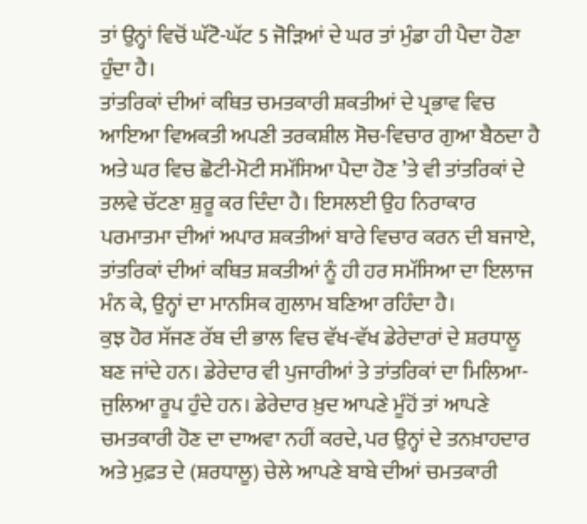ਤਾਂ ਉਨ੍ਹਾਂ ਵਿਚੋਂ ਘੱਟੋ-ਘੱਟ 5 ਜੋੜਿਆਂ ਦੇ ਘਰ ਤਾਂ ਮੁੰਡਾ ਹੀ ਪੈਦਾ ਹੋਣਾ ਹੁੰਦਾ ਹੈ।
ਤਾਂਤਰਿਕਾਂ ਦੀਆਂ ਕਥਿਤ ਚਮਤਕਾਰੀ ਸ਼ਕਤੀਆਂ ਦੇ ਪ੍ਰਭਾਵ ਵਿਚ ਆਇਆ ਵਿਅਕਤੀ ਅਪਣੀ ਤਰਕਸ਼ੀਲ ਸੋਚ-ਵਿਚਾਰ ਗੁਆ ਬੈਠਦਾ ਹੈ ਅਤੇ ਘਰ ਵਿਚ ਛੋਟੀ-ਮੋਟੀ ਸਮੱਸਿਆ ਪੈਦਾ ਹੋਣ ’ਤੇ ਵੀ ਤਾਂਤਰਿਕਾਂ ਦੇ ਤਲਵੇ ਚੱਟਣਾ ਸ਼ੁਰੂ ਕਰ ਦਿੰਦਾ ਹੈ। ਇਸਲਈ ਉਹ ਨਿਰਾਕਾਰ ਪਰਮਾਤਮਾ ਦੀਆਂ ਅਪਾਰ ਸ਼ਕਤੀਆਂ ਬਾਰੇ ਵਿਚਾਰ ਕਰਨ ਦੀ ਬਜਾਏ, ਤਾਂਤਰਿਕਾਂ ਦੀਆਂ ਕਥਿਤ ਸ਼ਕਤੀਆਂ ਨੂੰ ਹੀ ਹਰ ਸਮੱਸਿਆ ਦਾ ਇਲਾਜ ਮੰਨ ਕੇ, ਉਨ੍ਹਾਂ ਦਾ ਮਾਨਸਿਕ ਗੁਲਾਮ ਬਣਿਆ ਰਹਿੰਦਾ ਹੈ।
ਕੁਝ ਹੋਰ ਸੱਜਣ ਰੱਬ ਦੀ ਭਾਲ ਵਿਚ ਵੱਖ-ਵੱਖ ਡੇਰੇਦਾਰਾਂ ਦੇ ਸ਼ਰਧਾਲੂ ਬਣ ਜਾਂਦੇ ਹਨ। ਡੇਰੇਦਾਰ ਵੀ ਪੁਜਾਰੀਆਂ ਤੇ ਤਾਂਤਰਿਕਾਂ ਦਾ ਮਿਲਿਆ-ਜੁਲਿਆ ਰੂਪ ਹੁੰਦੇ ਹਨ। ਡੇਰੇਦਾਰ ਖ਼ੁਦ ਆਪਣੇ ਮੂੰਹੋਂ ਤਾਂ ਆਪਣੇ ਚਮਤਕਾਰੀ ਹੋਣ ਦਾ ਦਾਅਵਾ ਨਹੀਂ ਕਰਦੇ, ਪਰ ਉਨ੍ਹਾਂ ਦੇ ਤਨਖ਼ਾਹਦਾਰ ਅਤੇ ਮੁਫ਼ਤ ਦੇ (ਸ਼ਰਧਾਲੂ) ਚੇਲੇ ਆਪਣੇ ਬਾਬੇ ਦੀਆਂ ਚਮਤਕਾਰੀ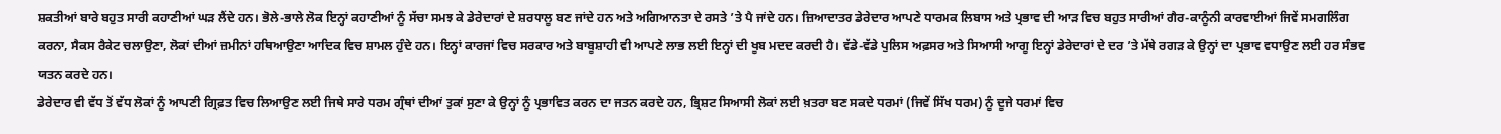ਸ਼ਕਤੀਆਂ ਬਾਰੇ ਬਹੁਤ ਸਾਰੀ ਕਹਾਣੀਆਂ ਘੜ ਲੈਂਦੇ ਹਨ। ਭੋਲੇ-ਭਾਲੇ ਲੋਕ ਇਨ੍ਹਾਂ ਕਹਾਣੀਆਂ ਨੂੰ ਸੱਚਾ ਸਮਝ ਕੇ ਡੇਰੇਦਾਰਾਂ ਦੇ ਸ਼ਰਧਾਲੂ ਬਣ ਜਾਂਦੇ ਹਨ ਅਤੇ ਅਗਿਆਨਤਾ ਦੇ ਰਸਤੇ ’ਤੇ ਪੈ ਜਾਂਦੇ ਹਨ। ਜ਼ਿਆਦਾਤਰ ਡੇਰੇਦਾਰ ਆਪਣੇ ਧਾਰਮਕ ਲਿਬਾਸ ਅਤੇ ਪ੍ਰਭਾਵ ਦੀ ਆੜ ਵਿਚ ਬਹੁਤ ਸਾਰੀਆਂ ਗੈਰ-ਕਾਨੂੰਨੀ ਕਾਰਵਾਈਆਂ ਜਿਵੇਂ ਸਮਗਲਿੰਗ ਕਰਨਾ, ਸੈਕਸ ਰੈਕੇਟ ਚਲਾਉਣਾ, ਲੋਕਾਂ ਦੀਆਂ ਜ਼ਮੀਨਾਂ ਹਥਿਆਉਣਾ ਆਦਿਕ ਵਿਚ ਸ਼ਾਮਲ ਹੁੰਦੇ ਹਨ। ਇਨ੍ਹਾਂ ਕਾਰਜਾਂ ਵਿਚ ਸਰਕਾਰ ਅਤੇ ਬਾਬੂਸ਼ਾਹੀ ਵੀ ਆਪਣੇ ਲਾਭ ਲਈ ਇਨ੍ਹਾਂ ਦੀ ਖੂਬ ਮਦਦ ਕਰਦੀ ਹੈ। ਵੱਡੇ-ਵੱਡੇ ਪੁਲਿਸ ਅਫ਼ਸਰ ਅਤੇ ਸਿਆਸੀ ਆਗੂ ਇਨ੍ਹਾਂ ਡੇਰੇਦਾਰਾਂ ਦੇ ਦਰ ’ਤੇ ਮੱਥੇ ਰਗੜ ਕੇ ਉਨ੍ਹਾਂ ਦਾ ਪ੍ਰਭਾਵ ਵਧਾਉਣ ਲਈ ਹਰ ਸੰਭਵ ਯਤਨ ਕਰਦੇ ਹਨ।
ਡੇਰੇਦਾਰ ਵੀ ਵੱਧ ਤੋਂ ਵੱਧ ਲੋਕਾਂ ਨੂੰ ਆਪਣੀ ਗ੍ਰਿਫ਼ਤ ਵਿਚ ਲਿਆਉਣ ਲਈ ਜਿਥੇ ਸਾਰੇ ਧਰਮ ਗ੍ਰੰਥਾਂ ਦੀਆਂ ਤੁਕਾਂ ਸੁਣਾ ਕੇ ਉਨ੍ਹਾਂ ਨੂੰ ਪ੍ਰਭਾਵਿਤ ਕਰਨ ਦਾ ਜਤਨ ਕਰਦੇ ਹਨ, ਭ੍ਰਿਸ਼ਟ ਸਿਆਸੀ ਲੋਕਾਂ ਲਈ ਖ਼ਤਰਾ ਬਣ ਸਕਦੇ ਧਰਮਾਂ (ਜਿਵੇਂ ਸਿੱਖ ਧਰਮ) ਨੂੰ ਦੂਜੇ ਧਰਮਾਂ ਵਿਚ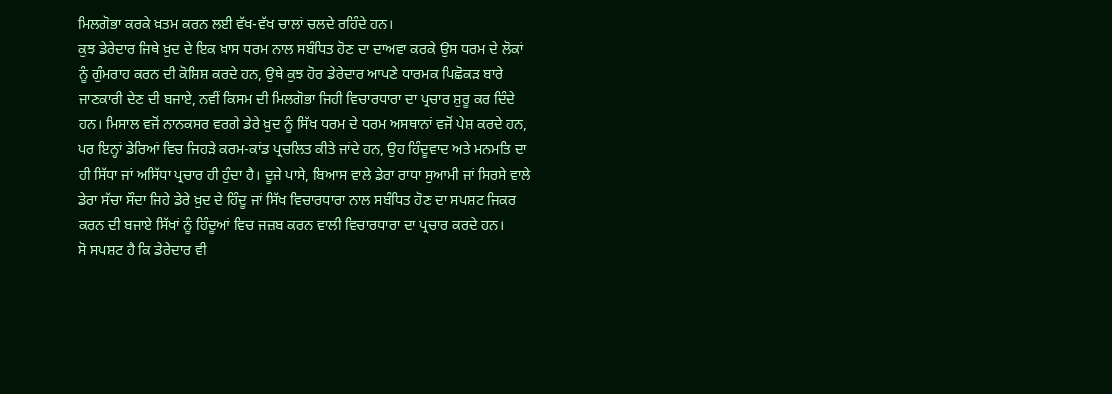ਮਿਲਗੋਭਾ ਕਰਕੇ ਖ਼ਤਮ ਕਰਨ ਲਈ ਵੱਖ-ਵੱਖ ਚਾਲਾਂ ਚਲਦੇ ਰਹਿੰਦੇ ਹਨ।
ਕੁਝ ਡੇਰੇਦਾਰ ਜਿਥੇ ਖ਼ੁਦ ਦੇ ਇਕ ਖ਼ਾਸ ਧਰਮ ਨਾਲ ਸਬੰਧਿਤ ਹੋਣ ਦਾ ਦਾਅਵਾ ਕਰਕੇ ਉਸ ਧਰਮ ਦੇ ਲੋਕਾਂ ਨੂੰ ਗੁੰਮਰਾਹ ਕਰਨ ਦੀ ਕੋਸ਼ਿਸ਼ ਕਰਦੇ ਹਨ, ਉਥੇ ਕੁਝ ਹੋਰ ਡੇਰੇਦਾਰ ਆਪਣੇ ਧਾਰਮਕ ਪਿਛੋਕੜ ਬਾਰੇ ਜਾਣਕਾਰੀ ਦੇਣ ਦੀ ਬਜਾਏ, ਨਵੀਂ ਕਿਸਮ ਦੀ ਮਿਲਗੋਭਾ ਜਿਹੀ ਵਿਚਾਰਧਾਰਾ ਦਾ ਪ੍ਰਚਾਰ ਸ਼ੁਰੂ ਕਰ ਦਿੰਦੇ ਹਨ। ਮਿਸਾਲ ਵਜੋਂ ਨਾਨਕਸਰ ਵਰਗੇ ਡੇਰੇ ਖ਼ੁਦ ਨੂੰ ਸਿੱਖ ਧਰਮ ਦੇ ਧਰਮ ਅਸਥਾਨਾਂ ਵਜੋਂ ਪੇਸ਼ ਕਰਦੇ ਹਨ, ਪਰ ਇਨ੍ਹਾਂ ਡੇਰਿਆਂ ਵਿਚ ਜਿਹੜੇ ਕਰਮ-ਕਾਂਡ ਪ੍ਰਚਲਿਤ ਕੀਤੇ ਜਾਂਦੇ ਹਨ, ਉਹ ਹਿੰਦੂਵਾਦ ਅਤੇ ਮਨਮਤਿ ਦਾ ਹੀ ਸਿੱਧਾ ਜਾਂ ਅਸਿੱਧਾ ਪ੍ਰਚਾਰ ਹੀ ਹੁੰਦਾ ਹੈ। ਦੂਜੇ ਪਾਸੇ, ਬਿਆਸ ਵਾਲੇ ਡੇਰਾ ਰਾਧਾ ਸੁਆਮੀ ਜਾਂ ਸਿਰਸੇ ਵਾਲੇ ਡੇਰਾ ਸੱਚਾ ਸੌਦਾ ਜਿਹੇ ਡੇਰੇ ਖ਼ੁਦ ਦੇ ਹਿੰਦੂ ਜਾਂ ਸਿੱਖ ਵਿਚਾਰਧਾਰਾ ਨਾਲ ਸਬੰਧਿਤ ਹੋਣ ਦਾ ਸਪਸ਼ਟ ਜਿਕਰ ਕਰਨ ਦੀ ਬਜਾਏ ਸਿੱਖਾਂ ਨੂੰ ਹਿੰਦੂਆਂ ਵਿਚ ਜਜ਼ਬ ਕਰਨ ਵਾਲੀ ਵਿਚਾਰਧਾਰਾ ਦਾ ਪ੍ਰਚਾਰ ਕਰਦੇ ਹਨ।
ਸੋ ਸਪਸ਼ਟ ਹੈ ਕਿ ਡੇਰੇਦਾਰ ਵੀ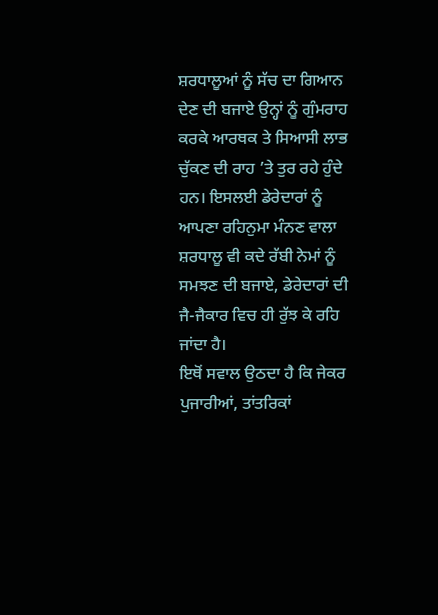ਸ਼ਰਧਾਲੂਆਂ ਨੂੰ ਸੱਚ ਦਾ ਗਿਆਨ ਦੇਣ ਦੀ ਬਜਾਏ ਉਨ੍ਹਾਂ ਨੂੰ ਗੁੰਮਰਾਹ ਕਰਕੇ ਆਰਥਕ ਤੇ ਸਿਆਸੀ ਲਾਭ ਚੁੱਕਣ ਦੀ ਰਾਹ ’ਤੇ ਤੁਰ ਰਹੇ ਹੁੰਦੇ ਹਨ। ਇਸਲਈ ਡੇਰੇਦਾਰਾਂ ਨੂੰ ਆਪਣਾ ਰਹਿਨੁਮਾ ਮੰਨਣ ਵਾਲਾ ਸ਼ਰਧਾਲੂ ਵੀ ਕਦੇ ਰੱਬੀ ਨੇਮਾਂ ਨੂੰ ਸਮਝਣ ਦੀ ਬਜਾਏ, ਡੇਰੇਦਾਰਾਂ ਦੀ ਜੈ-ਜੈਕਾਰ ਵਿਚ ਹੀ ਰੁੱਝ ਕੇ ਰਹਿ ਜਾਂਦਾ ਹੈ।
ਇਥੋਂ ਸਵਾਲ ਉਠਦਾ ਹੈ ਕਿ ਜੇਕਰ ਪੁਜਾਰੀਆਂ, ਤਾਂਤਰਿਕਾਂ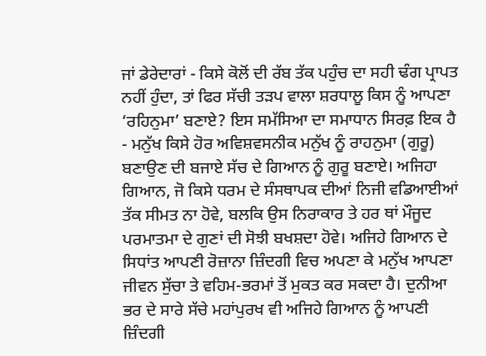ਜਾਂ ਡੇਰੇਦਾਰਾਂ - ਕਿਸੇ ਕੋਲੋਂ ਦੀ ਰੱਬ ਤੱਕ ਪਹੁੰਚ ਦਾ ਸਹੀ ਢੰਗ ਪ੍ਰਾਪਤ ਨਹੀਂ ਹੁੰਦਾ, ਤਾਂ ਫਿਰ ਸੱਚੀ ਤੜਪ ਵਾਲਾ ਸ਼ਰਧਾਲੂ ਕਿਸ ਨੂੰ ਆਪਣਾ ‘ਰਹਿਨੁਮਾ’ ਬਣਾਏ? ਇਸ ਸਮੱਸਿਆ ਦਾ ਸਮਾਧਾਨ ਸਿਰਫ਼ ਇਕ ਹੈ - ਮਨੁੱਖ ਕਿਸੇ ਹੋਰ ਅਵਿਸ਼ਵਸਨੀਕ ਮਨੁੱਖ ਨੂੰ ਰਾਹਨੁਮਾ (ਗੁਰੂ) ਬਣਾਉਣ ਦੀ ਬਜਾਏ ਸੱਚ ਦੇ ਗਿਆਨ ਨੂੰ ਗੁਰੂ ਬਣਾਏ। ਅਜਿਹਾ ਗਿਆਨ, ਜੋ ਕਿਸੇ ਧਰਮ ਦੇ ਸੰਸਥਾਪਕ ਦੀਆਂ ਨਿਜੀ ਵਡਿਆਈਆਂ ਤੱਕ ਸੀਮਤ ਨਾ ਹੋਵੇ, ਬਲਕਿ ਉਸ ਨਿਰਾਕਾਰ ਤੇ ਹਰ ਥਾਂ ਮੌਜੂਦ ਪਰਮਾਤਮਾ ਦੇ ਗੁਣਾਂ ਦੀ ਸੋਝੀ ਬਖਸ਼ਦਾ ਹੋਵੇ। ਅਜਿਹੇ ਗਿਆਨ ਦੇ ਸਿਧਾਂਤ ਆਪਣੀ ਰੋਜ਼ਾਨਾ ਜ਼ਿੰਦਗੀ ਵਿਚ ਅਪਣਾ ਕੇ ਮਨੁੱਖ ਆਪਣਾ ਜੀਵਨ ਸੁੱਚਾ ਤੇ ਵਹਿਮ-ਭਰਮਾਂ ਤੋਂ ਮੁਕਤ ਕਰ ਸਕਦਾ ਹੈ। ਦੁਨੀਆ ਭਰ ਦੇ ਸਾਰੇ ਸੱਚੇ ਮਹਾਂਪੁਰਖ ਵੀ ਅਜਿਹੇ ਗਿਆਨ ਨੂੰ ਆਪਣੀ ਜ਼ਿੰਦਗੀ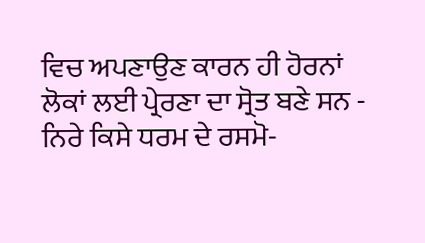ਵਿਚ ਅਪਣਾਉਣ ਕਾਰਨ ਹੀ ਹੋਰਨਾਂ ਲੋਕਾਂ ਲਈ ਪ੍ਰੇਰਣਾ ਦਾ ਸ੍ਰੋਤ ਬਣੇ ਸਨ - ਨਿਰੇ ਕਿਸੇ ਧਰਮ ਦੇ ਰਸਮੋ-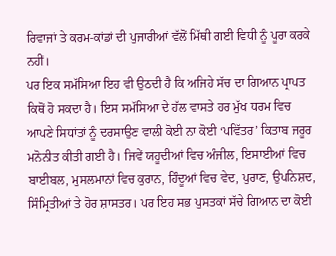ਰਿਵਾਜਾਂ ਤੇ ਕਰਮ-ਕਾਂਡਾਂ ਦੀ ਪੁਜਾਰੀਆਂ ਵੱਲੋਂ ਮਿੱਥੀ ਗਈ ਵਿਧੀ ਨੂੰ ਪੂਰਾ ਕਰਕੇ ਨਹੀਂ।
ਪਰ ਇਕ ਸਮੱਸਿਆ ਇਹ ਵੀ ਉਠਦੀ ਹੈ ਕਿ ਅਜਿਹੇ ਸੱਚ ਦਾ ਗਿਆਨ ਪ੍ਰਾਪਤ ਕਿਥੋਂ ਹੋ ਸਕਦਾ ਹੈ। ਇਸ ਸਮੱਸਿਆ ਦੇ ਹੱਲ ਵਾਸਤੇ ਹਰ ਮੁੱਖ ਧਰਮ ਵਿਚ ਆਪਣੇ ਸਿਧਾਂਤਾਂ ਨੂੰ ਦਰਸਾਉਣ ਵਾਲੀ ਕੋਈ ਨਾ ਕੋਈ ‘ਪਵਿੱਤਰ’ ਕਿਤਾਬ ਜਰੂਰ ਮਨੋਨੀਤ ਕੀਤੀ ਗਈ ਹੈ। ਜਿਵੇਂ ਯਹੂਦੀਆਂ ਵਿਚ ਅੰਜੀਲ, ਇਸਾਈਆਂ ਵਿਚ ਬਾਈਬਲ, ਮੁਸਲਮਾਨਾਂ ਵਿਚ ਕੁਰਾਨ, ਹਿੰਦੂਆਂ ਵਿਚ ਵੇਦ, ਪੁਰਾਣ, ਉਪਨਿਸ਼ਦ, ਸਿੰਮ੍ਰਿਤੀਆਂ ਤੇ ਹੋਰ ਸ਼ਾਸਤਰ। ਪਰ ਇਹ ਸਭ ਪੁਸਤਕਾਂ ਸੱਚੇ ਗਿਆਨ ਦਾ ਕੋਈ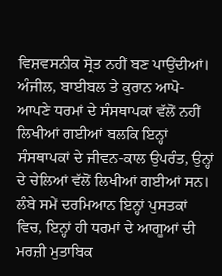ਵਿਸ਼ਵਸਨੀਕ ਸ੍ਰੋਤ ਨਹੀਂ ਬਣ ਪਾਉਂਦੀਆਂ। ਅੰਜੀਲ, ਬਾਈਬਲ ਤੇ ਕੁਰਾਨ ਆਪੋ-ਆਪਣੇ ਧਰਮਾਂ ਦੇ ਸੰਸਥਾਪਕਾਂ ਵੱਲੋਂ ਨਹੀਂ ਲਿਖੀਆਂ ਗਈਆਂ ਬਲਕਿ ਇਨ੍ਹਾਂ ਸੰਸਥਾਪਕਾਂ ਦੇ ਜੀਵਨ-ਕਾਲ ਉਪਰੰਤ, ਉਨ੍ਹਾਂ ਦੇ ਚੇਲਿਆਂ ਵੱਲੋਂ ਲਿਖੀਆਂ ਗਈਆਂ ਸਨ। ਲੰਬੇ ਸਮੇਂ ਦਰਮਿਆਨ ਇਨ੍ਹਾਂ ਪੁਸਤਕਾਂ ਵਿਚ, ਇਨ੍ਹਾਂ ਹੀ ਧਰਮਾਂ ਦੇ ਆਗੂਆਂ ਦੀ ਮਰਜ਼ੀ ਮੁਤਾਬਿਕ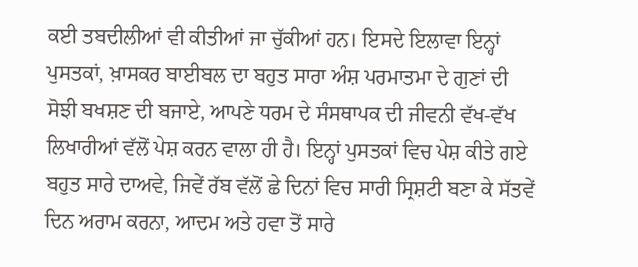ਕਈ ਤਬਦੀਲੀਆਂ ਵੀ ਕੀਤੀਆਂ ਜਾ ਚੁੱਕੀਆਂ ਹਨ। ਇਸਦੇ ਇਲਾਵਾ ਇਨ੍ਹਾਂ ਪੁਸਤਕਾਂ, ਖ਼ਾਸਕਰ ਬਾਈਬਲ ਦਾ ਬਹੁਤ ਸਾਰਾ ਅੰਸ਼ ਪਰਮਾਤਮਾ ਦੇ ਗੁਣਾਂ ਦੀ ਸੋਝੀ ਬਖਸ਼ਣ ਦੀ ਬਜਾਏ, ਆਪਣੇ ਧਰਮ ਦੇ ਸੰਸਥਾਪਕ ਦੀ ਜੀਵਨੀ ਵੱਖ-ਵੱਖ ਲਿਖਾਰੀਆਂ ਵੱਲੋਂ ਪੇਸ਼ ਕਰਨ ਵਾਲਾ ਹੀ ਹੈ। ਇਨ੍ਹਾਂ ਪੁਸਤਕਾਂ ਵਿਚ ਪੇਸ਼ ਕੀਤੇ ਗਏ ਬਹੁਤ ਸਾਰੇ ਦਾਅਵੇ, ਜਿਵੇਂ ਰੱਬ ਵੱਲੋਂ ਛੇ ਦਿਨਾਂ ਵਿਚ ਸਾਰੀ ਸ੍ਰਿਸ਼ਟੀ ਬਣਾ ਕੇ ਸੱਤਵੇਂ ਦਿਨ ਅਰਾਮ ਕਰਨਾ, ਆਦਮ ਅਤੇ ਹਵਾ ਤੋਂ ਸਾਰੇ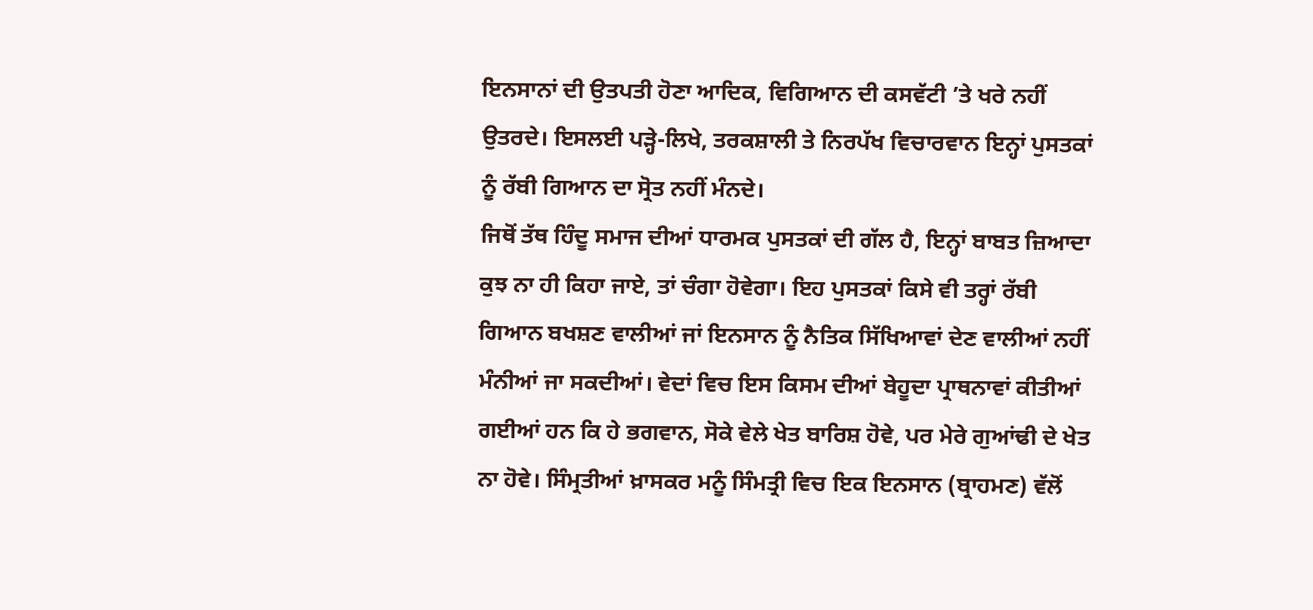ਇਨਸਾਨਾਂ ਦੀ ਉਤਪਤੀ ਹੋਣਾ ਆਦਿਕ, ਵਿਗਿਆਨ ਦੀ ਕਸਵੱਟੀ ’ਤੇ ਖਰੇ ਨਹੀਂ ਉਤਰਦੇ। ਇਸਲਈ ਪੜ੍ਹੇ-ਲਿਖੇ, ਤਰਕਸ਼ਾਲੀ ਤੇ ਨਿਰਪੱਖ ਵਿਚਾਰਵਾਨ ਇਨ੍ਹਾਂ ਪੁਸਤਕਾਂ ਨੂੰ ਰੱਬੀ ਗਿਆਨ ਦਾ ਸ੍ਰੋਤ ਨਹੀਂ ਮੰਨਦੇ।
ਜਿਥੋਂ ਤੱਥ ਹਿੰਦੂ ਸਮਾਜ ਦੀਆਂ ਧਾਰਮਕ ਪੁਸਤਕਾਂ ਦੀ ਗੱਲ ਹੈ, ਇਨ੍ਹਾਂ ਬਾਬਤ ਜ਼ਿਆਦਾ ਕੁਝ ਨਾ ਹੀ ਕਿਹਾ ਜਾਏ, ਤਾਂ ਚੰਗਾ ਹੋਵੇਗਾ। ਇਹ ਪੁਸਤਕਾਂ ਕਿਸੇ ਵੀ ਤਰ੍ਹਾਂ ਰੱਬੀ ਗਿਆਨ ਬਖਸ਼ਣ ਵਾਲੀਆਂ ਜਾਂ ਇਨਸਾਨ ਨੂੰ ਨੈਤਿਕ ਸਿੱਖਿਆਵਾਂ ਦੇਣ ਵਾਲੀਆਂ ਨਹੀਂ ਮੰਨੀਆਂ ਜਾ ਸਕਦੀਆਂ। ਵੇਦਾਂ ਵਿਚ ਇਸ ਕਿਸਮ ਦੀਆਂ ਬੇਹੂਦਾ ਪ੍ਰਾਥਨਾਵਾਂ ਕੀਤੀਆਂ ਗਈਆਂ ਹਨ ਕਿ ਹੇ ਭਗਵਾਨ, ਸੋਕੇ ਵੇਲੇ ਖੇਤ ਬਾਰਿਸ਼ ਹੋਵੇ, ਪਰ ਮੇਰੇ ਗੁਆਂਢੀ ਦੇ ਖੇਤ ਨਾ ਹੋਵੇ। ਸਿੰਮ੍ਰਤੀਆਂ ਖ਼ਾਸਕਰ ਮਨੂੰ ਸਿੰਮਤ੍ਰੀ ਵਿਚ ਇਕ ਇਨਸਾਨ (ਬ੍ਰਾਹਮਣ) ਵੱਲੋਂ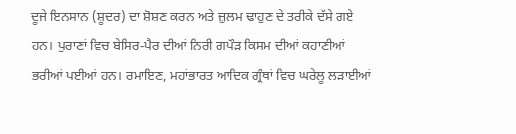ਦੂਜੇ ਇਨਸਾਨ (ਸ਼ੂਦਰ) ਦਾ ਸ਼ੋਸ਼ਣ ਕਰਨ ਅਤੇ ਜ਼ੁਲਮ ਢਾਹੁਣ ਦੇ ਤਰੀਕੇ ਦੱਸੇ ਗਏ ਹਨ। ਪੁਰਾਣਾਂ ਵਿਚ ਬੇਸਿਰ-ਪੈਰ ਦੀਆਂ ਨਿਰੀ ਗਪੌੜ ਕਿਸਮ ਦੀਆਂ ਕਹਾਣੀਆਂ ਭਰੀਆਂ ਪਈਆਂ ਹਨ। ਰਮਾਇਣ, ਮਹਾਂਭਾਰਤ ਆਦਿਕ ਗ੍ਰੰਥਾਂ ਵਿਚ ਘਰੇਲੂ ਲੜਾਈਆਂ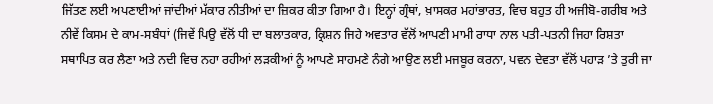ਜਿੱਤਣ ਲਈ ਅਪਣਾਈਆਂ ਜਾਂਦੀਆਂ ਮੱਕਾਰ ਨੀਤੀਆਂ ਦਾ ਜ਼ਿਕਰ ਕੀਤਾ ਗਿਆ ਹੈ। ਇਨ੍ਹਾਂ ਗ੍ਰੰਥਾਂ, ਖ਼ਾਸਕਰ ਮਹਾਂਭਾਰਤ, ਵਿਚ ਬਹੁਤ ਹੀ ਅਜੀਬੋ-ਗਰੀਬ ਅਤੇ ਨੀਵੇਂ ਕਿਸਮ ਦੇ ਕਾਮ-ਸਬੰਧਾਂ (ਜਿਵੇਂ ਪਿਉ ਵੱਲੋਂ ਧੀ ਦਾ ਬਲਾਤਕਾਰ, ਕ੍ਰਿਸ਼ਨ ਜਿਹੇ ਅਵਤਾਰ ਵੱਲੋਂ ਆਪਣੀ ਮਾਮੀ ਰਾਧਾ ਨਾਲ ਪਤੀ-ਪਤਨੀ ਜਿਹਾ ਰਿਸ਼ਤਾ ਸਥਾਪਿਤ ਕਰ ਲੈਣਾ ਅਤੇ ਨਦੀ ਵਿਚ ਨਹਾ ਰਹੀਆਂ ਲੜਕੀਆਂ ਨੂੰ ਆਪਣੇ ਸਾਹਮਣੇ ਨੰਗੇ ਆਉਣ ਲਈ ਮਜਬੂਰ ਕਰਨਾ, ਪਵਨ ਦੇਵਤਾ ਵੱਲੋਂ ਪਹਾੜ ’ਤੇ ਤੁਰੀ ਜਾ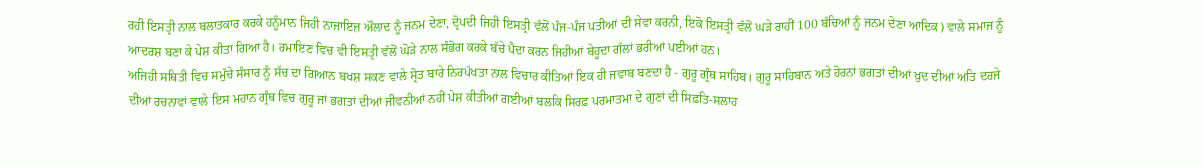ਰਹੀ ਇਸਤ੍ਰੀ ਨਾਲ ਬਲਾਤਕਾਰ ਕਰਕੇ ਹਨੂੰਮਾਨ ਜਿਹੀ ਨਾਜਾਇਜ਼ ਔਲਾਦ ਨੂੰ ਜਨਮ ਦੇਣਾ, ਦ੍ਰੋਪਦੀ ਜਿਹੀ ਇਸਤ੍ਰੀ ਵੱਲੋਂ ਪੰਜ-ਪੰਜ ਪਤੀਆਂ ਦੀ ਸੇਵਾ ਕਰਨੀ, ਇਕੋ ਇਸਤ੍ਰੀ ਵੱਲੋਂ ਘੜੇ ਰਾਹੀਂ 100 ਬੱਚਿਆਂ ਨੂੰ ਜਨਮ ਦੇਣਾ ਆਦਿਕ) ਵਾਲੇ ਸਮਾਜ ਨੂੰ ਆਦਰਸ਼ ਬਣਾ ਕੇ ਪੇਸ਼ ਕੀਤਾ ਗਿਆ ਹੈ। ਰਮਾਇਣ ਵਿਚ ਵੀ ਇਸਤ੍ਰੀ ਵੱਲੋਂ ਘੋੜੇ ਨਾਲ ਸੰਭੋਗ ਕਰਕੇ ਬੱਚੇ ਪੈਦਾ ਕਰਨ ਜਿਹੀਆਂ ਬੇਹੂਦਾ ਗੱਲਾਂ ਭਰੀਆਂ ਪਈਆਂ ਹਨ।
ਅਜਿਹੀ ਸਥਿਤੀ ਵਿਚ ਸਮੁੱਚੇ ਸੰਸਾਰ ਨੂੰ ਸੱਚ ਦਾ ਗਿਆਨ ਬਖਸ਼ ਸਕਣ ਵਾਲੇ ਸ੍ਰੋਤ ਬਾਰੇ ਨਿਰਪੱਖਤਾ ਨਾਲ ਵਿਚਾਰ ਕੀਤਿਆਂ ਇਕ ਹੀ ਜਵਾਬ ਬਣਦਾ ਹੈ - ਗੁਰੂ ਗ੍ਰੰਥ ਸਾਹਿਬ। ਗੁਰੂ ਸਾਹਿਬਾਨ ਅਤੇ ਹੋਰਨਾਂ ਭਗਤਾਂ ਦੀਆਂ ਖ਼ੁਦ ਦੀਆਂ ਅਤਿ ਦਰਜੇ ਦੀਆਂ ਰਚਨਾਵਾਂ ਵਾਲੇ ਇਸ ਮਹਾਨ ਗ੍ਰੰਥ ਵਿਚ ਗੁਰੂ ਜਾਂ ਭਗਤਾਂ ਦੀਆਂ ਜੀਵਨੀਆਂ ਨਹੀਂ ਪੇਸ਼ ਕੀਤੀਆਂ ਗਈਆਂ ਬਲਕਿ ਸਿਰਫ਼ ਪਰਮਾਤਮਾ ਦੇ ਗੁਣਾਂ ਦੀ ਸਿਫ਼ਤਿ-ਸਲਾਹ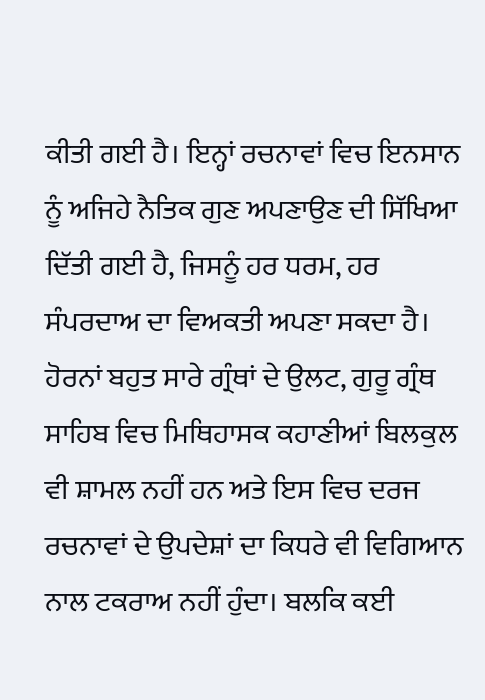ਕੀਤੀ ਗਈ ਹੈ। ਇਨ੍ਹਾਂ ਰਚਨਾਵਾਂ ਵਿਚ ਇਨਸਾਨ ਨੂੰ ਅਜਿਹੇ ਨੈਤਿਕ ਗੁਣ ਅਪਣਾਉਣ ਦੀ ਸਿੱਖਿਆ ਦਿੱਤੀ ਗਈ ਹੈ, ਜਿਸਨੂੰ ਹਰ ਧਰਮ, ਹਰ ਸੰਪਰਦਾਅ ਦਾ ਵਿਅਕਤੀ ਅਪਣਾ ਸਕਦਾ ਹੈ। ਹੋਰਨਾਂ ਬਹੁਤ ਸਾਰੇ ਗ੍ਰੰਥਾਂ ਦੇ ਉਲਟ, ਗੁਰੂ ਗ੍ਰੰਥ ਸਾਹਿਬ ਵਿਚ ਮਿਥਿਹਾਸਕ ਕਹਾਣੀਆਂ ਬਿਲਕੁਲ ਵੀ ਸ਼ਾਮਲ ਨਹੀਂ ਹਨ ਅਤੇ ਇਸ ਵਿਚ ਦਰਜ ਰਚਨਾਵਾਂ ਦੇ ਉਪਦੇਸ਼ਾਂ ਦਾ ਕਿਧਰੇ ਵੀ ਵਿਗਿਆਨ ਨਾਲ ਟਕਰਾਅ ਨਹੀਂ ਹੁੰਦਾ। ਬਲਕਿ ਕਈ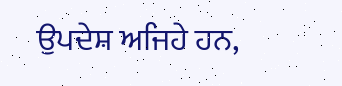ਉਪਦੇਸ਼ ਅਜਿਹੇ ਹਨ,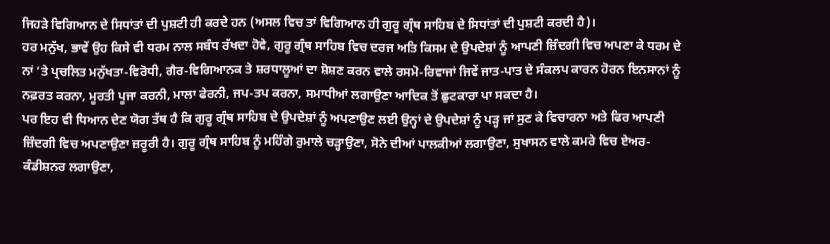ਜਿਹੜੇ ਵਿਗਿਆਨ ਦੇ ਸਿਧਾਂਤਾਂ ਦੀ ਪੁਸ਼ਟੀ ਹੀ ਕਰਦੇ ਹਨ (ਅਸਲ ਵਿਚ ਤਾਂ ਵਿਗਿਆਨ ਹੀ ਗੁਰੂ ਗ੍ਰੰਥ ਸਾਹਿਬ ਦੇ ਸਿਧਾਂਤਾਂ ਦੀ ਪੁਸ਼ਟੀ ਕਰਦੀ ਹੈ)।
ਹਰ ਮਨੁੱਖ, ਭਾਵੇਂ ਉਹ ਕਿਸੇ ਵੀ ਧਰਮ ਨਾਲ ਸਬੰਧ ਰੱਖਦਾ ਹੋਵੇ, ਗੁਰੂ ਗ੍ਰੰਥ ਸਾਹਿਬ ਵਿਚ ਦਰਜ ਅਤਿ ਕਿਸਮ ਦੇ ਉਪਦੇਸ਼ਾਂ ਨੂੰ ਆਪਣੀ ਜ਼ਿੰਦਗੀ ਵਿਚ ਅਪਣਾ ਕੇ ਧਰਮ ਦੇ ਨਾਂ ’ਤੇ ਪ੍ਰਚਲਿਤ ਮਨੁੱਖਤਾ-ਵਿਰੋਧੀ, ਗੈਰ-ਵਿਗਿਆਨਕ ਤੇ ਸ਼ਰਧਾਲੂਆਂ ਦਾ ਸ਼ੋਸ਼ਣ ਕਰਨ ਵਾਲੇ ਰਸਮੋ-ਰਿਵਾਜਾਂ ਜਿਵੇਂ ਜਾਤ-ਪਾਤ ਦੇ ਸੰਕਲਪ ਕਾਰਨ ਹੋਰਨ ਇਨਸਾਨਾਂ ਨੂੰ ਨਫ਼ਰਤ ਕਰਨਾ, ਮੂਰਤੀ ਪੂਜਾ ਕਰਨੀ, ਮਾਲਾ ਫੇਰਨੀ, ਜਪ-ਤਪ ਕਰਨਾ, ਸਮਾਧੀਆਂ ਲਗਾਉਣਾ ਆਦਿਕ ਤੋਂ ਛੁਟਕਾਰਾ ਪਾ ਸਕਦਾ ਹੈ।
ਪਰ ਇਹ ਵੀ ਧਿਆਨ ਦੇਣ ਯੋਗ ਤੱਥ ਹੈ ਕਿ ਗੁਰੂ ਗ੍ਰੰਥ ਸਾਹਿਬ ਦੇ ਉਪਦੇਸ਼ਾਂ ਨੂੰ ਅਪਣਾਉਣ ਲਈ ਉਨ੍ਹਾਂ ਦੇ ਉਪਦੇਸ਼ਾਂ ਨੂੰ ਪੜ੍ਹ ਜਾਂ ਸੁਣ ਕੇ ਵਿਚਾਰਨਾ ਅਤੇ ਫਿਰ ਆਪਣੀ ਜ਼ਿੰਦਗੀ ਵਿਚ ਅਪਣਾਉਣਾ ਜ਼ਰੂਰੀ ਹੈ। ਗੁਰੂ ਗ੍ਰੰਥ ਸਾਹਿਬ ਨੂੰ ਮਹਿੰਗੇ ਰੁਮਾਲੇ ਚੜ੍ਹਾਉਣਾ, ਸੋਨੇ ਦੀਆਂ ਪਾਲਕੀਆਂ ਲਗਾਉਣਾ, ਸੁਖਾਸਨ ਵਾਲੇ ਕਮਰੇ ਵਿਚ ਏਅਰ-ਕੰਡੀਸ਼ਨਰ ਲਗਾਉਣਾ,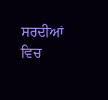ਸਰਦੀਆਂ ਵਿਚ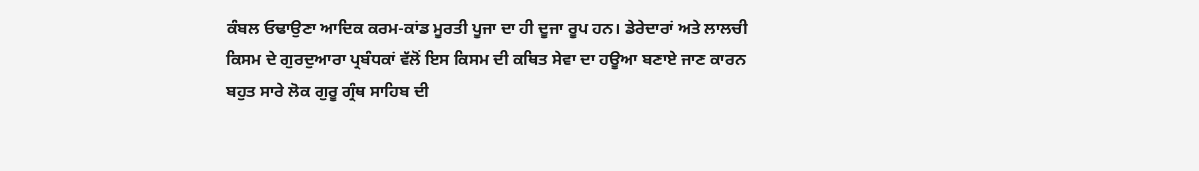ਕੰਬਲ ਓਢਾਉਣਾ ਆਦਿਕ ਕਰਮ-ਕਾਂਡ ਮੂਰਤੀ ਪੂਜਾ ਦਾ ਹੀ ਦੂਜਾ ਰੂਪ ਹਨ। ਡੇਰੇਦਾਰਾਂ ਅਤੇ ਲਾਲਚੀ ਕਿਸਮ ਦੇ ਗੁਰਦੁਆਰਾ ਪ੍ਰਬੰਧਕਾਂ ਵੱਲੋਂ ਇਸ ਕਿਸਮ ਦੀ ਕਥਿਤ ਸੇਵਾ ਦਾ ਹਊਆ ਬਣਾਏ ਜਾਣ ਕਾਰਨ ਬਹੁਤ ਸਾਰੇ ਲੋਕ ਗੁਰੂ ਗ੍ਰੰਥ ਸਾਹਿਬ ਦੀ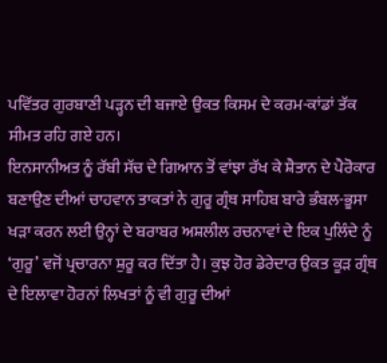ਪਵਿੱਤਰ ਗੁਰਬਾਣੀ ਪੜ੍ਹਨ ਦੀ ਬਜਾਏ ਉਕਤ ਕਿਸਮ ਦੇ ਕਰਮ-ਕਾਂਡਾਂ ਤੱਕ ਸੀਮਤ ਰਹਿ ਗਏ ਹਨ।
ਇਨਸਾਨੀਅਤ ਨੂੰ ਰੱਬੀ ਸੱਚ ਦੇ ਗਿਆਨ ਤੋਂ ਵਾਂਝਾ ਰੱਖ ਕੇ ਸ਼ੈਤਾਨ ਦੇ ਪੈਰੋਕਾਰ ਬਣਾਉਣ ਦੀਆਂ ਚਾਹਵਾਨ ਤਾਕਤਾਂ ਨੇ ਗੁਰੂ ਗ੍ਰੰਥ ਸਾਹਿਬ ਬਾਰੇ ਭੰਬਲ-ਭੂਸਾ ਖੜਾ ਕਰਨ ਲਈ ਉਨ੍ਹਾਂ ਦੇ ਬਰਾਬਰ ਅਸ਼ਲੀਲ ਰਚਨਾਵਾਂ ਦੇ ਇਕ ਪੁਲਿੰਦੇ ਨੂੰ ‘ਗੁਰੂ’ ਵਜੋਂ ਪ੍ਰਚਾਰਨਾ ਸ਼ੁਰੂ ਕਰ ਦਿੱਤਾ ਹੈ। ਕੁਝ ਹੋਰ ਡੇਰੇਦਾਰ ਉਕਤ ਕੂੜ ਗ੍ਰੰਥ ਦੇ ਇਲਾਵਾ ਹੋਰਨਾਂ ਲਿਖਤਾਂ ਨੂੰ ਵੀ ਗੁਰੂ ਦੀਆਂ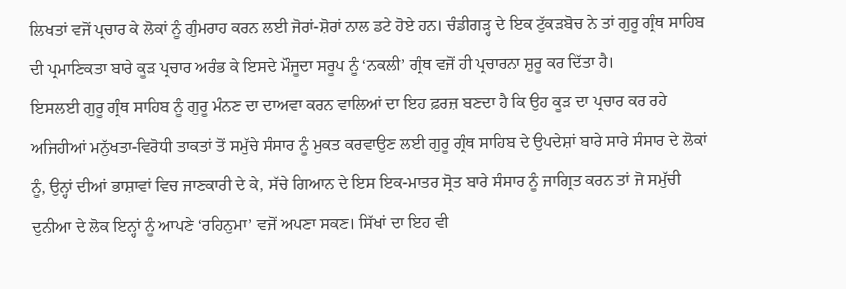ਲਿਖਤਾਂ ਵਜੋਂ ਪ੍ਰਚਾਰ ਕੇ ਲੋਕਾਂ ਨੂੰ ਗੁੰਮਰਾਹ ਕਰਨ ਲਈ ਜੋਰਾਂ-ਸ਼ੋਰਾਂ ਨਾਲ ਡਟੇ ਹੋਏ ਹਨ। ਚੰਡੀਗੜ੍ਹ ਦੇ ਇਕ ਟੁੱਕੜਬੋਚ ਨੇ ਤਾਂ ਗੁਰੂ ਗ੍ਰੰਥ ਸਾਹਿਬ ਦੀ ਪ੍ਰਮਾਣਿਕਤਾ ਬਾਰੇ ਕੂੜ ਪ੍ਰਚਾਰ ਅਰੰਭ ਕੇ ਇਸਦੇ ਮੌਜੂਦਾ ਸਰੂਪ ਨੂੰ ‘ਨਕਲੀ’ ਗ੍ਰੰਥ ਵਜੋਂ ਹੀ ਪ੍ਰਚਾਰਨਾ ਸ਼ੁਰੂ ਕਰ ਦਿੱਤਾ ਹੈ।
ਇਸਲਈ ਗੁਰੂ ਗ੍ਰੰਥ ਸਾਹਿਬ ਨੂੰ ਗੁਰੂ ਮੰਨਣ ਦਾ ਦਾਅਵਾ ਕਰਨ ਵਾਲਿਆਂ ਦਾ ਇਹ ਫ਼ਰਜ਼ ਬਣਦਾ ਹੈ ਕਿ ਉਹ ਕੂੜ ਦਾ ਪ੍ਰਚਾਰ ਕਰ ਰਹੇ ਅਜਿਹੀਆਂ ਮਨੁੱਖਤਾ-ਵਿਰੋਧੀ ਤਾਕਤਾਂ ਤੋਂ ਸਮੁੱਚੇ ਸੰਸਾਰ ਨੂੰ ਮੁਕਤ ਕਰਵਾਉਣ ਲਈ ਗੁਰੂ ਗ੍ਰੰਥ ਸਾਹਿਬ ਦੇ ਉਪਦੇਸ਼ਾਂ ਬਾਰੇ ਸਾਰੇ ਸੰਸਾਰ ਦੇ ਲੋਕਾਂ ਨੂੰ, ਉਨ੍ਹਾਂ ਦੀਆਂ ਭਾਸ਼ਾਵਾਂ ਵਿਚ ਜਾਣਕਾਰੀ ਦੇ ਕੇ, ਸੱਚੇ ਗਿਆਨ ਦੇ ਇਸ ਇਕ-ਮਾਤਰ ਸ੍ਰੋਤ ਬਾਰੇ ਸੰਸਾਰ ਨੂੰ ਜਾਗ੍ਰਿਤ ਕਰਨ ਤਾਂ ਜੋ ਸਮੁੱਚੀ ਦੁਨੀਆ ਦੇ ਲੋਕ ਇਨ੍ਹਾਂ ਨੂੰ ਆਪਣੇ ‘ਰਹਿਨੁਮਾ’ ਵਜੋਂ ਅਪਣਾ ਸਕਣ। ਸਿੱਖਾਂ ਦਾ ਇਹ ਵੀ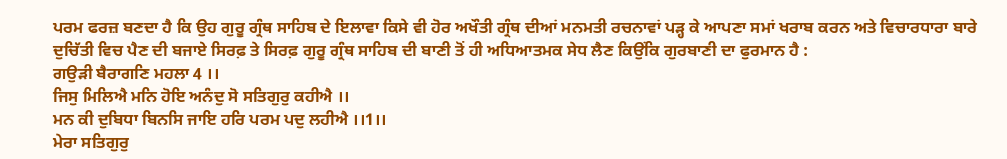ਪਰਮ ਫਰਜ਼ ਬਣਦਾ ਹੈ ਕਿ ਉਹ ਗੁਰੂ ਗ੍ਰੰਥ ਸਾਹਿਬ ਦੇ ਇਲਾਵਾ ਕਿਸੇ ਵੀ ਹੋਰ ਅਖੌਤੀ ਗ੍ਰੰਥ ਦੀਆਂ ਮਨਮਤੀ ਰਚਨਾਵਾਂ ਪੜ੍ਹ ਕੇ ਆਪਣਾ ਸਮਾਂ ਖਰਾਬ ਕਰਨ ਅਤੇ ਵਿਚਾਰਧਾਰਾ ਬਾਰੇ ਦੁਚਿੱਤੀ ਵਿਚ ਪੈਣ ਦੀ ਬਜਾਏ ਸਿਰਫ਼ ਤੇ ਸਿਰਫ਼ ਗੁਰੂ ਗ੍ਰੰਥ ਸਾਹਿਬ ਦੀ ਬਾਣੀ ਤੋਂ ਹੀ ਅਧਿਆਤਮਕ ਸੇਧ ਲੈਣ ਕਿਉਂਕਿ ਗੁਰਬਾਣੀ ਦਾ ਫੁਰਮਾਨ ਹੈ :
ਗਉੜੀ ਬੈਰਾਗਣਿ ਮਹਲਾ 4 ।।
ਜਿਸੁ ਮਿਲਿਐ ਮਨਿ ਹੋਇ ਅਨੰਦੁ ਸੋ ਸਤਿਗੁਰੁ ਕਹੀਐ ।।
ਮਨ ਕੀ ਦੁਬਿਧਾ ਬਿਨਸਿ ਜਾਇ ਹਰਿ ਪਰਮ ਪਦੁ ਲਹੀਐ ।।1।।
ਮੇਰਾ ਸਤਿਗੁਰੁ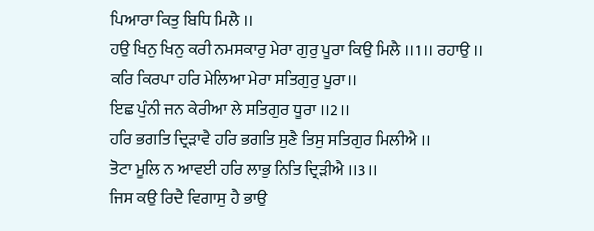ਪਿਆਰਾ ਕਿਤੁ ਬਿਧਿ ਮਿਲੈ ।।
ਹਉ ਖਿਨੁ ਖਿਨੁ ਕਰੀ ਨਮਸਕਾਰੁ ਮੇਰਾ ਗੁਰੁ ਪੂਰਾ ਕਿਉ ਮਿਲੈ ।।1।। ਰਹਾਉ ।।
ਕਰਿ ਕਿਰਪਾ ਹਰਿ ਮੇਲਿਆ ਮੇਰਾ ਸਤਿਗੁਰੁ ਪੂਰਾ।।
ਇਛ ਪੁੰਨੀ ਜਨ ਕੇਰੀਆ ਲੇ ਸਤਿਗੁਰ ਧੂਰਾ ।।2।।
ਹਰਿ ਭਗਤਿ ਦ੍ਰਿੜਾਵੈ ਹਰਿ ਭਗਤਿ ਸੁਣੈ ਤਿਸੁ ਸਤਿਗੁਰ ਮਿਲੀਐ ।।
ਤੋਟਾ ਮੂਲਿ ਨ ਆਵਈ ਹਰਿ ਲਾਭੁ ਨਿਤਿ ਦ੍ਰਿੜੀਐ ।।3।।
ਜਿਸ ਕਉ ਰਿਦੈ ਵਿਗਾਸੁ ਹੈ ਭਾਉ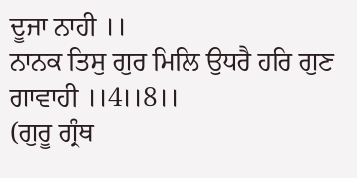ਦੂਜਾ ਨਾਹੀ ।।
ਨਾਨਕ ਤਿਸੁ ਗੁਰ ਮਿਲਿ ਉਧਰੈ ਹਰਿ ਗੁਣ ਗਾਵਾਹੀ ।।4।।8।।
(ਗੁਰੂ ਗ੍ਰੰਥ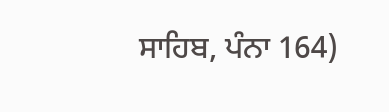ਸਾਹਿਬ, ਪੰਨਾ 164)